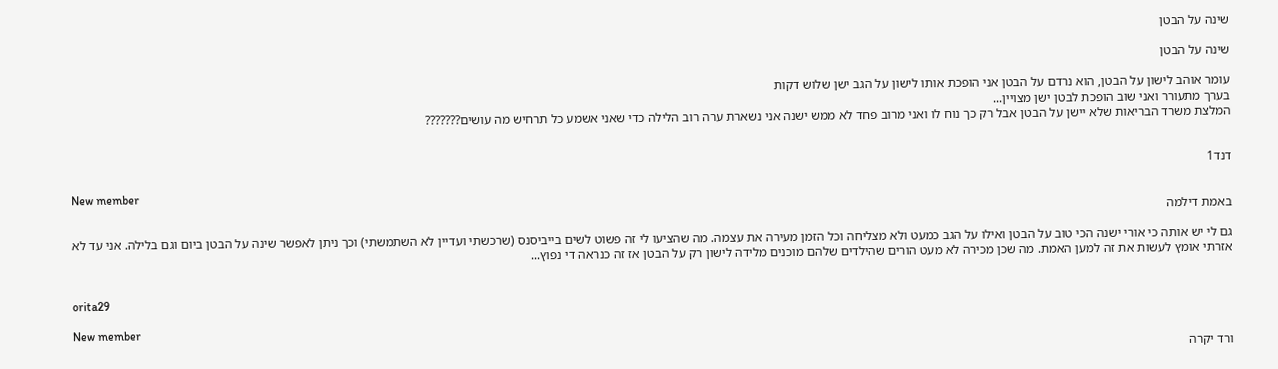שינה על הבטן

שינה על הבטן

עומר אוהב לישון על הבטן, הוא נרדם על הבטן אני הופכת אותו לישון על הגב ישן שלוש דקות
בערך מתעורר ואני שוב הופכת לבטן ישן מצויין...
המלצת משרד הבריאות שלא יישן על הבטן אבל רק כך נוח לו ואני מרוב פחד לא ממש ישנה אני נשארת ערה רוב הלילה כדי שאני אשמע כל תרחיש מה עושים???????


דנד1

New member
באמת דילמה

גם לי יש אותה כי אורי ישנה הכי טוב על הבטן ואילו על הגב כמעט ולא מצליחה וכל הזמן מעירה את עצמה. מה שהציעו לי זה פשוט לשים בייביסנס (שרכשתי ועדיין לא השתמשתי) וכך ניתן לאפשר שינה על הבטן ביום וגם בלילה. אני עד לא אזרתי אומץ לעשות את זה למען האמת. מה שכן מכירה לא מעט הורים שהילדים שלהם מוכנים מלידה לישון רק על הבטן אז זה כנראה די נפוץ...


orita29

New member
ורד יקרה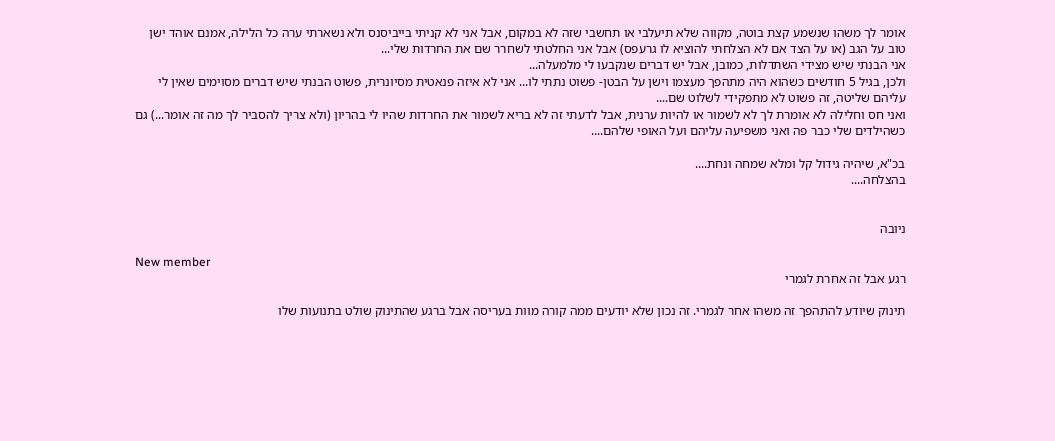אומר לך משהו שנשמע קצת בוטה, מקווה שלא תיעלבי או תחשבי שזה לא במקום, אבל אני לא קניתי בייביסנס ולא נשארתי ערה כל הלילה, אמנם אוהד ישן טוב על הגב (או על הצד אם לא הצלחתי להוציא לו גרעפס) אבל אני החלטתי לשחרר שם את החרדות שלי...
אני הבנתי שיש מצידי השתדלות, כמובן, אבל יש דברים שנקבעו לי מלמעלה...
ולכן, בגיל 5 חודשים כשהוא היה מתהפך מעצמו וישן על הבטן- פשוט נתתי לו... אני לא איזה פנאטית מסיונרית, פשוט הבנתי שיש דברים מסוימים שאין לי עליהם שליטה, זה פשוט לא מתפקידי לשלוט שם....
ואני חס וחלילה לא אומרת לך לא לשמור או להיות ערנית, אבל לדעתי זה לא בריא לשמור את החרדות שהיו לי בהריון (ולא צריך להסביר לך מה זה אומר...) גם כשהילדים שלי כבר פה ואני משפיעה עליהם ועל האופי שלהם....

בכ"א, שיהיה גידול קל ומלא שמחה ונחת....
בהצלחה....


ניובה

New member
רגע אבל זה אחרת לגמרי

תינוק שיודע להתהפך זה משהו אחר לגמרי. זה נכון שלא יודעים ממה קורה מוות בעריסה אבל ברגע שהתינוק שולט בתנועות שלו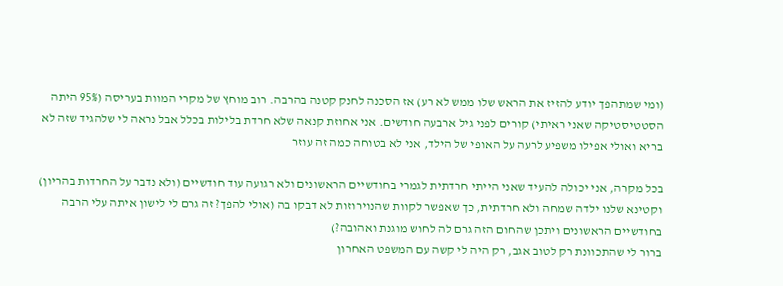(ומי שמתהפך יודע להזיז את הראש שלו ממש לא רע) אז הסכנה לחנק קטנה בהרבה. רוב מוחץ של מקרי המוות בעריסה (95% היתה הסטטיסטיקה שאני ראיתי) קורים לפני גיל ארבעה חודשים. אני אחוזת קנאה שלא חרדת בלילות בכלל אבל נראה לי שלהגיד שזה לא בריא ואולי אפילו משפיע לרעה על האופי של הילד, אני לא בטוחה כמה זה עוזר

בכל מקרה, אני יכולה להעיד שאני הייתי חרדתית לגמרי בחודשיים הראשונים ולא רגועה עוד חודשיים (ולא נדבר על החרדות בהריון) וקטינא שלנו ילדה שמחה ולא חרדתית, כך שאפשר לקוות שהנוירוזות לא דבקו בה (אולי להפך? זה גרם לי לישון איתה עלי הרבה בחודשיים הראשונים ויתכן שהחום הזה גרם לה לחוש מוגנת ואהובה?)
ברור לי שהתכוונת רק לטוב אגב, רק היה לי קשה עם המשפט האחרון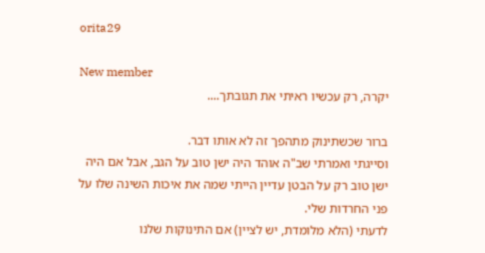orita29

New member
יקרה, רק עכשיו ראיתי את תגובתך....

ברור שכשתינוק מתהפך זה לא אותו דבר.
וסייגתי ואמרתי שב"ה אוהד היה ישן טוב על הגב, אבל אם היה ישן טוב רק על הבטן עדיין הייתי שמה את איכות השינה שלו על פני החרדות שלי.
לדעתי (הלא מלומדת, יש לציין) אם התינוקות שלנו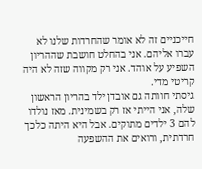חייכניים זה לא אומר שהחרדות שלנו לא עברו אליהם. אני בהחלט חושבת שההריון השפיע על אוהד. אני רק מקווה שזה לא היה קריטי מדי.
גיסתי חוותה גם אובדן ילד בהריון הראשון שלה, אני הייתי אז רק בשמינית. מאז נולדו להם 3 ילדים מתוקים. אבל היא היתה כלכך חרדתית, ורואים את ההשפעה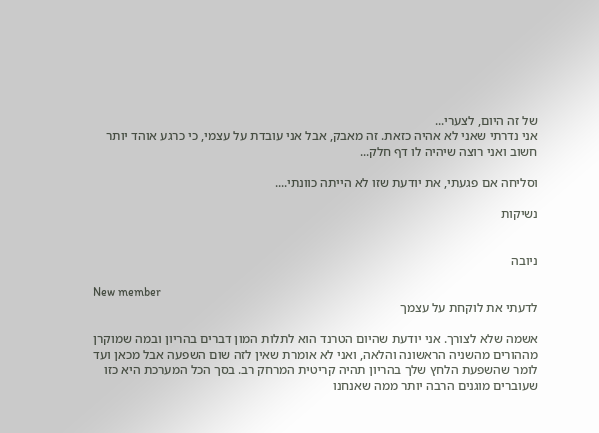של זה היום, לצערי...
אני נדרתי שאני לא אהיה כזאת. זה מאבק, אבל אני עובדת על עצמי, כי כרגע אוהד יותר חשוב ואני רוצה שיהיה לו דף חלק...

וסליחה אם פגעתי, את יודעת שזו לא הייתה כוונתי....

נשיקות


ניובה

New member
לדעתי את לוקחת על עצמך

אשמה שלא לצורך. אני יודעת שהיום הטרנד הוא לתלות המון דברים בהריון ובמה שמוקרן מההורים מהשניה הראשונה והלאה, ואני לא אומרת שאין לזה שום השפעה אבל מכאן ועד לומר שהשפעת הלחץ שלך בהריון תהיה קריטית המרחק רב. בסך הכל המערכת היא כזו שעוברים מוגנים הרבה יותר ממה שאנחנו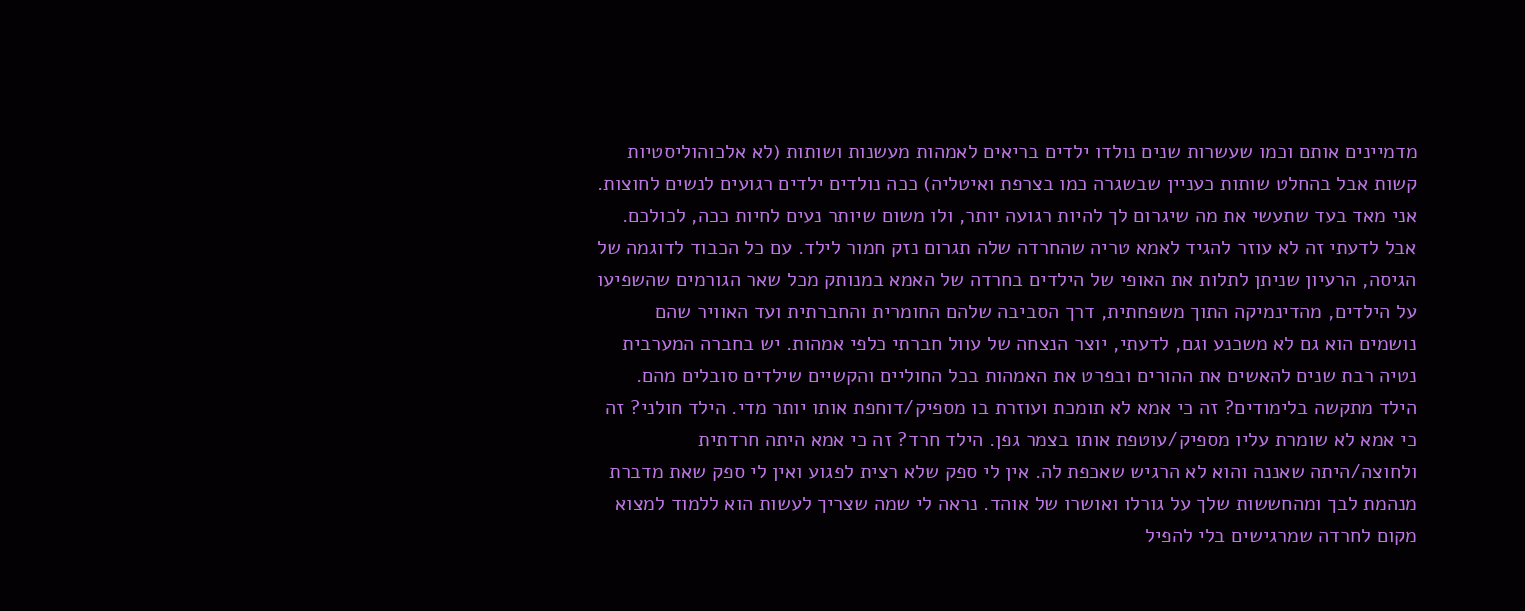מדמיינים אותם וכמו שעשרות שנים נולדו ילדים בריאים לאמהות מעשנות ושותות (לא אלכוהוליסטיות קשות אבל בהחלט שותות כעניין שבשגרה כמו בצרפת ואיטליה) ככה נולדים ילדים רגועים לנשים לחוצות. אני מאד בעד שתעשי את מה שיגרום לך להיות רגועה יותר, ולו משום שיותר נעים לחיות ככה, לכולכם. אבל לדעתי זה לא עוזר להגיד לאמא טריה שהחרדה שלה תגרום נזק חמור לילד. עם כל הכבוד לדוגמה של הגיסה, הרעיון שניתן לתלות את האופי של הילדים בחרדה של האמא במנותק מכל שאר הגורמים שהשפיעו על הילדים, מהדינמיקה התוך משפחתית, דרך הסביבה שלהם החומרית והחברתית ועד האוויר שהם נושמים הוא גם לא משכנע וגם, לדעתי, יוצר הנצחה של עוול חברתי כלפי אמהות. יש בחברה המערבית נטיה רבת שנים להאשים את ההורים ובפרט את האמהות בכל החוליים והקשיים שילדים סובלים מהם. הילד מתקשה בלימודים? זה כי אמא לא תומכת ועוזרת בו מספיק/דוחפת אותו יותר מדי. הילד חולני? זה כי אמא לא שומרת עליו מספיק/עוטפת אותו בצמר גפן. הילד חרד? זה כי אמא היתה חרדתית ולחוצה/היתה שאננה והוא לא הרגיש שאכפת לה. אין לי ספק שלא רצית לפגוע ואין לי ספק שאת מדברת מנהמת לבך ומהחששות שלך על גורלו ואושרו של אוהד. נראה לי שמה שצריך לעשות הוא ללמוד למצוא מקום לחרדה שמרגישים בלי להפיל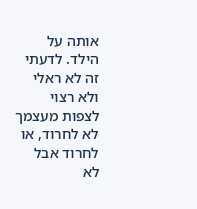אותה על הילד. לדעתי זה לא ראלי ולא רצוי לצפות מעצמך לא לחרוד, או לחרוד אבל לא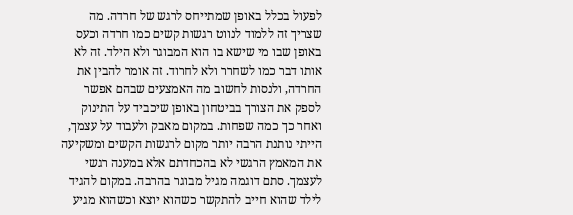לפעול בכלל באופן שמתייחס לרגש של חרדה. מה שצריך זה ללמוד לנווט רגשות קשים כמו חרדה וכעס באופן שבו מי שישא בו הוא המבוגר ולא הילד. זה לא אותו דבר כמו לשחרר ולא לחרוד. זה אומר להבין את החרדה, ולנסות לחשוב מה האמצעים שבהם אפשר לספק את הצורך בביטחון באופן שיכביד על התינוק ואחר כך כמה שפחות. במקום מאבק ולעבוד על עצמך, הייתי נותנת הרבה יותר מקום לרגשות הקשים ומשקיעה את המאמץ הרגשי לא בהכחדתם אלא במענה רגשי לעצמך. סתם דוגמה מגיל מבוגר בהרבה. במקום להגיד לילד שהוא חייב להתקשר כשהוא יוצא וכשהוא מגיע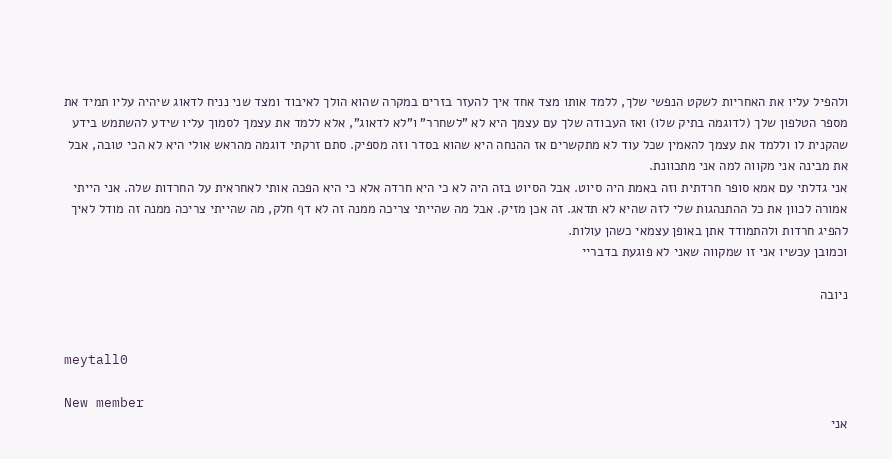ולהפיל עליו את האחריות לשקט הנפשי שלך, ללמד אותו מצד אחד איך להעזר בזרים במקרה שהוא הולך לאיבוד ומצד שני נניח לדאוג שיהיה עליו תמיד את מספר הטלפון שלך (לדוגמה בתיק שלו) ואז העבודה שלך עם עצמך היא לא "לשחרר" ו"לא לדאוג", אלא ללמד את עצמך לסמוך עליו שידע להשתמש בידע שהקנית לו וללמד את עצמך להאמין שכל עוד לא מתקשרים אז ההנחה היא שהוא בסדר וזה מספיק. סתם זרקתי דוגמה מהראש אולי היא לא הכי טובה, אבל את מבינה אני מקווה למה אני מתכוונת.
אני גדלתי עם אמא סופר חרדתית וזה באמת היה סיוט. אבל הסיוט בזה היה לא כי היא חרדה אלא כי היא הפכה אותי לאחראית על החרדות שלה. אני הייתי אמורה לכוון את כל ההתנהגות שלי לזה שהיא לא תדאג. זה אכן מזיק. אבל מה שהייתי צריכה ממנה זה לא דף חלק, מה שהייתי צריכה ממנה זה מודל לאיך להפיג חרדות ולהתמודד אתן באופן עצמאי כשהן עולות.
וכמובן עכשיו אני זו שמקווה שאני לא פוגעת בדבריי

ניובה


meytall0

New member
אני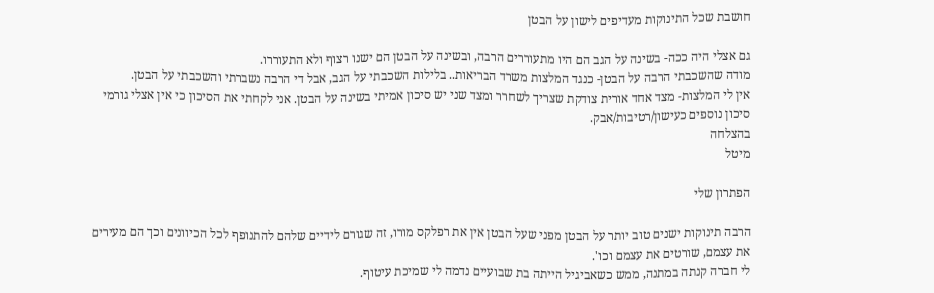חושבת שכל התינוקות מעדיפים לישון על הבטן

גם אצלי היה ככה- בשינה על הגב הם היו מתעוררים הרבה, ובשינה על הבטן הם ישנו רצוף ולא התעוררו.
מודה שהשכבתי הרבה על הבטן- כנגד המלצות משרד הבריאות.. בלילות השכבתי על הגב, אבל די הרבה נשברתי והשכבתי על הבטן.
אין לי המלצות- מצד אחד אורית צודקת שצריך לשחרר ומצד שני יש סיכון אמיתי בשינה על הבטן. אני לקחתי את הסיכון כי אין אצלי גורמי סיכון נוספים כעישון/רטיבות/אבק.
בהצלחה
מיטל

הפתרון שלי

הרבה תינוקות ישנים טוב יותר על הבטן מפני שעל הבטן אין את רפלקס מורו, זה שגורם לידיים שלהם להתנופף לכל הכיוונים וכך הם מעירים את עצמם, שורטים את עצמם וכו'.
לי חברה קנתה במתנה, ממש כשאביגיל הייתה בת שבועיים נדמה לי שמיכת עיטוף.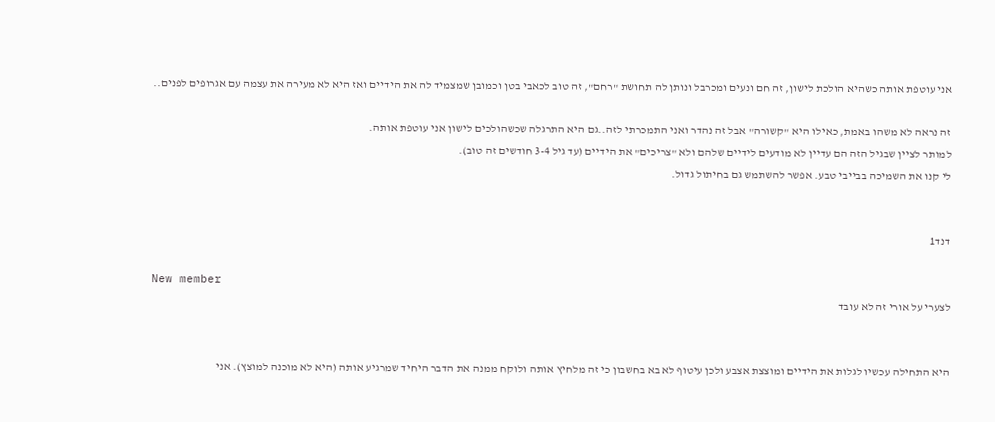אני עוטפת אותה כשהיא הולכת לישון, זה חם ונעים ומכרבל ונותן לה תחושת "רחם", זה טוב לכאבי בטן וכמובן שמצמיד לה את הידיים ואז היא לא מעירה את עצמה עם אגרופים לפנים..

זה נראה לא משהו באמת, כאילו היא "קשורה" אבל זה נהדר ואני התמכרתי לזה..גם היא התרגלה שכשהולכים לישון אני עוטפת אותה.
למותר לציין שבגיל הזה הם עדיין לא מודעים לידיים שלהם ולא "צריכים" את הידיים (עד גיל 3-4 חודשים זה טוב).
לי קנו את השמיכה בבייבי טבע. אפשר להשתמש גם בחיתול גדול.


דנד1

New member
לצערי על אורי זה לא עובד


היא התחילה עכשיו לגלות את הידיים ומוצצת אצבע ולכן עיטוף לא בא בחשבון כי זה מלחיץ אותה ולוקח ממנה את הדבר היחיד שמרגיע אותה (היא לא מוכנה למוצץ). אני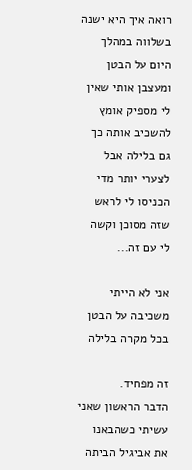רואה איך היא ישנה בשלווה במהלך היום על הבטן ומעצבן אותי שאין לי מספיק אומץ להשכיב אותה כך גם בלילה אבל לצערי יותר מדי הכניסו לי לראש שזה מסוכן וקשה לי עם זה...

אני לא הייתי משכיבה על הבטן בכל מקרה בלילה

זה מפחיד.
הדבר הראשון שאני עשיתי כשהבאנו את אביגיל הביתה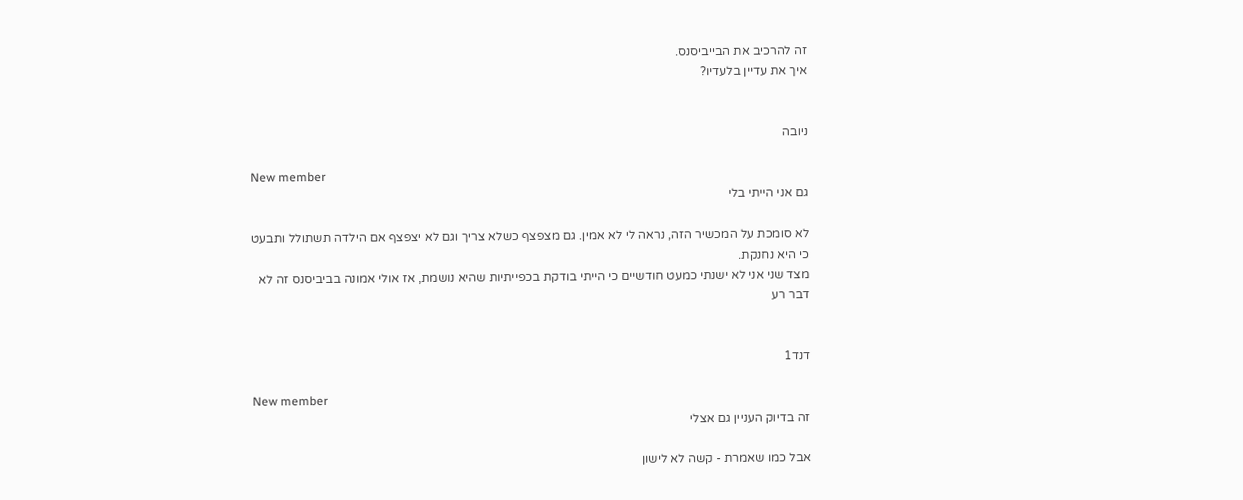זה להרכיב את הבייביסנס.
איך את עדיין בלעדיו?


ניובה

New member
גם אני הייתי בלי

לא סומכת על המכשיר הזה, נראה לי לא אמין. גם מצפצף כשלא צריך וגם לא יצפצף אם הילדה תשתולל ותבעט כי היא נחנקת.
מצד שני אני לא ישנתי כמעט חודשיים כי הייתי בודקת בכפייתיות שהיא נושמת, אז אולי אמונה בביביסנס זה לא דבר רע


דנד1

New member
זה בדיוק העניין גם אצלי

אבל כמו שאמרת - קשה לא לישון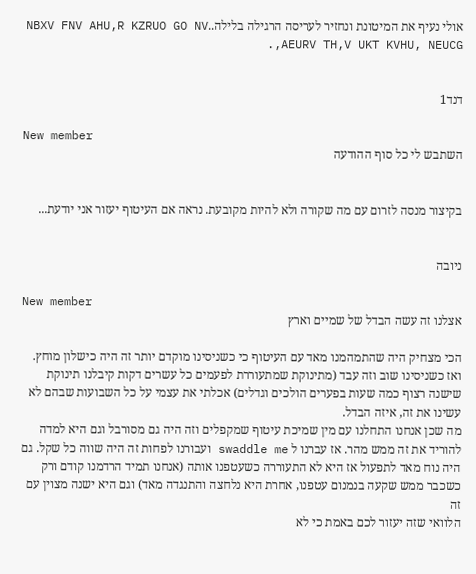אולי נעיף את המיטונת ונחזיר לעריסה הרגילה בלילה..NBXV FNV AHU,R KZRUO GO NV AEURV TH,V UKT KVHU, NEUCG,.


דנד1

New member
השתבש לי כל סוף ההודעה


בקיצור מנסה לזרום עם מה שקורה ולא להיות מקובעת. נראה אם העיטוף יעזור אני יודעת...


ניובה

New member
אצלנו זה עשה הבדל של שמיים וארץ

הכי מצחיק היה שהתמהמנו מאד עם העיטוף כי כשניסינו מוקדם יותר זה היה כישלון מוחץ. ואז כשניסינו שוב וזה עבד (מתינוקת שמתעוררת לפעמים כל עשרים דקות קיבלנו תינוקת שישנה רצוף כמה שעות בפערים הולכים וגדלים) אכלתי את עצמי על כל השבועות שבהם לא עשינו את זה, איזה הבדל.
מה שכן אנחנו התחלנו עם מין שמיכת עיטוף שמקפלים וזה היה גם מסורבל וגם היא למדה להוריד את זה ממש מהר. אז עברנו ל swaddle me ועבורנו לפחות זה היה שווה כל שקל. גם היה נוח מאד לתפעול אז היא לא התעוררה כשעטפנו אותה (אנחנו תמיד הרדמנו קודם ורק כשכבר ממש שקעה בנמנום עטפנו, אחרת היא נלחצה והתנגדה מאד) וגם היא ישנה מצוין עם זה
הלוואי שזה יעזור לכם באמת כי לא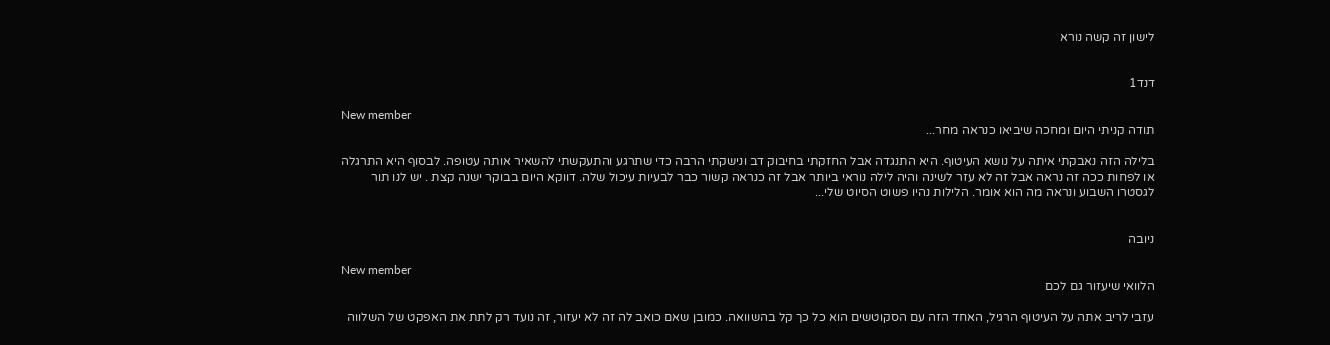לישון זה קשה נורא


דנד1

New member
תודה קניתי היום ומחכה שיביאו כנראה מחר...

בלילה הזה נאבקתי איתה על נושא העיטוף. היא התנגדה אבל החזקתי בחיבוק דב ונישקתי הרבה כדי שתרגע והתעקשתי להשאיר אותה עטופה. לבסוף היא התרגלה או לפחות ככה זה נראה אבל זה לא עזר לשינה והיה לילה נוראי ביותר אבל זה כנראה קשור כבר לבעיות עיכול שלה. דווקא היום בבוקר ישנה קצת . יש לנו תור לגסטרו השבוע ונראה מה הוא אומר. הלילות נהיו פשוט הסיוט שלי...


ניובה

New member
הלוואי שיעזור גם לכם

עזבי לריב אתה על העיטוף הרגיל, האחד הזה עם הסקוטשים הוא כל כך קל בהשוואה. כמובן שאם כואב לה זה לא יעזור, זה נועד רק לתת את האפקט של השלווה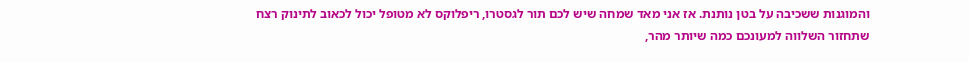והמוגנות ששכיבה על בטן נותנת. אז אני מאד שמחה שיש לכם תור לגסטרו, ריפלוקס לא מטופל יכול לכאוב לתינוק רצח
שתחזור השלווה למעונכם כמה שיותר מהר,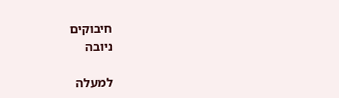חיבוקים
ניובה

למעלה